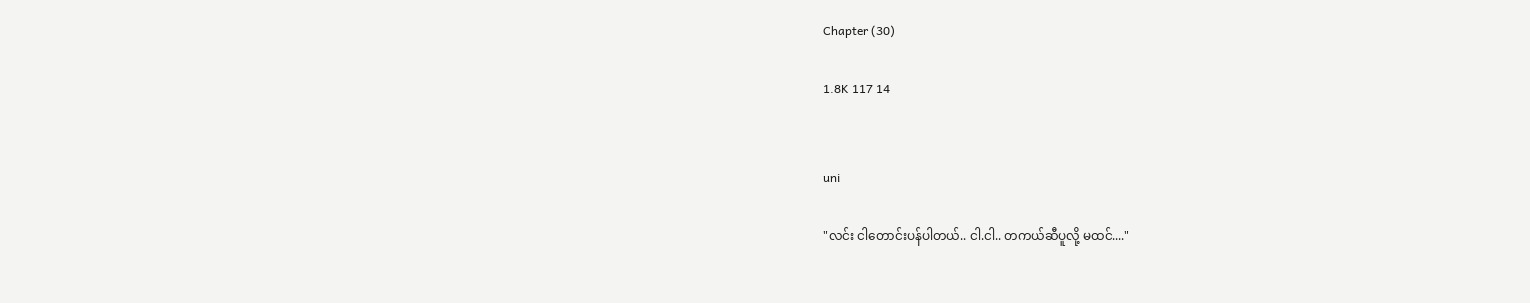Chapter (30)

1.8K 117 14


uni

"လင်း ငါတောင်းပန်ပါတယ်.. ငါ.ငါ.. တကယ်ဆီပူလို့ မထင်...."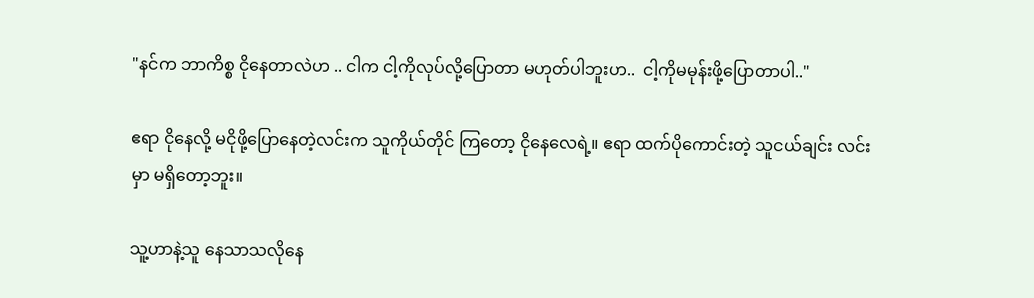"နင်က ဘာကိစ္စ ငိုနေတာလဲဟ .. ငါက ငါ့ကိုလုပ်လို့ပြောတာ မဟုတ်ပါဘူးဟ..  ငါ့ကိုမမုန်းဖို့ပြောတာပါ.."

ဧရာ ငိုနေလို့ မငိုဖို့ပြောနေတဲ့လင်းက သူကိုယ်တိုင် ကြတော့ ငိုနေလေရဲ့။ ဧရာ ထက်ပိုကောင်းတဲ့ သူငယ်ချင်း လင်းမှာ မရှိတော့ဘူး။

သူ့ဟာနဲ့သူ နေသာသလိုနေ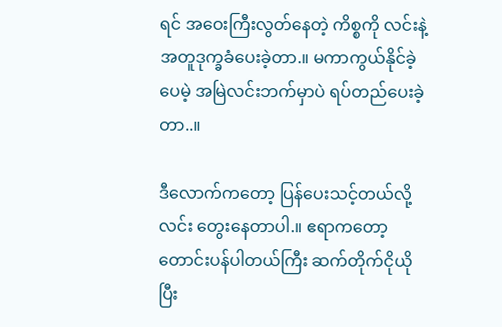ရင် အဝေးကြီးလွတ်နေတဲ့ ကိစ္စကို လင်းနဲ့အတူဒုက္ခခံပေးခဲ့တာ.။ မကာကွယ်နိုင်ခဲ့ပေမဲ့ အမြဲလင်းဘက်မှာပဲ ရပ်တည်ပေးခဲ့တာ..။

ဒီလောက်ကတော့ ပြန်ပေးသင့်တယ်လို့ လင်း တွေးနေတာပါ.။ ဧရာကတော့ တောင်းပန်ပါတယ်ကြီး ဆက်တိုက်ငိုယိုပြီး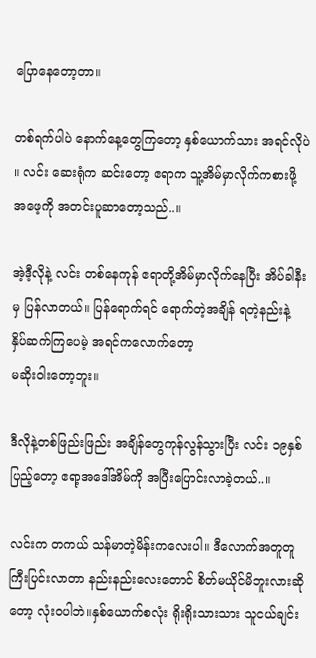ပြောနေတော့တာ။

တစ်ရက်ပါပဲ နောက်နေ့တွေကြတော့ နှစ်ယောက်သား အရင်လိုပဲ ။ လင်း ဆေးရုံက ဆင်းတော့ ဧရာက သူ့အိမ်မှာလိုက်ကစားဖို့ အဖေ့ကို အတင်းပူဆာတော့သည်..။

အဲ့ဒီ့လိုနဲ့ လင်း တစ်နေကုန် ဧရာတို့အိမ်မှာလိုက်နေပြီး အိပ်ခါနီးမှ ပြန်လာတယ်။ ပြန်ရောက်ရင် ရောက်တဲ့အချိန် ရတဲ့နည်းနဲ့
နှိပ်ဆက်ကြပေမဲ့ အရင်ကလောက်တော့
မဆိုးဝါးတော့ဘူး။

ဒီလိုနဲ့တစ်ဖြည်းဖြည်း အချိန်တွေကုန်လွန်သွားပြီး လင်း ၁၉နှစ်ပြည့်တော့ ဧရာ့အဒေါ်အိမ်ကို အပြီးပြောင်းလာခဲ့တယ်..။

လင်းက တကယ် သန်မာတဲ့မိန်းကလေးပါ။ ဒီလောက်အတူတူကြီးပြင်းလာတာ နည်းနည်းလေးတောင် စိတ်မယိုင်မိဘူးလားဆိုတော့ လုံးဝပါဘဲ။နှစ်ယောက်စလုံး ရိုးရိုးသားသား သူငယ်ချင်း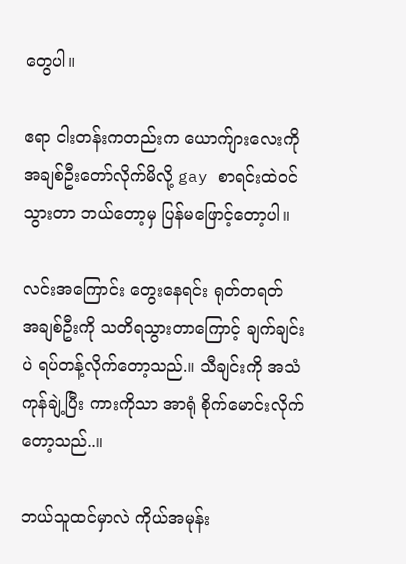တွေပါ။

ဧရာ ငါးတန်းကတည်းက ယောက်ျားလေးကို
အချစ်ဦးတော်လိုက်မိလို့ gay စာရင်းထဲဝင်သွားတာ ဘယ်တော့မှ ပြန်မဖြောင့်တော့ပါ။

လင်းအကြောင်း တွေးနေရင်း ရုတ်တရတ်
အချစ်ဦးကို သတိရသွားတာကြောင့် ချက်ချင်းပဲ ရပ်တန့်လိုက်တော့သည်.။ သီချင်းကို အသံကုန်ချဲ့ပြီး ကားကိုသာ အာရုံ စိုက်မောင်းလိုက်တော့သည်..။

ဘယ်သူထင်မှာလဲ ကိုယ်အမုန်း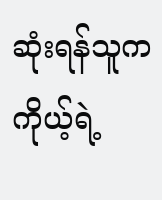ဆုံးရန်သူက
ကိုယ့်ရဲ့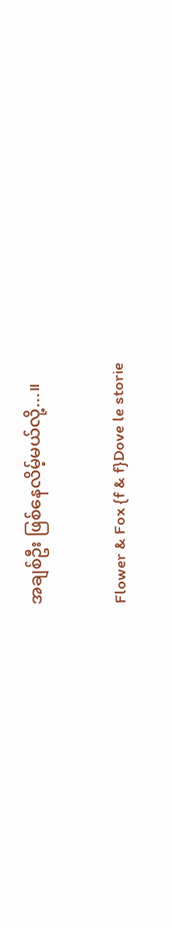အချစ်ဦး ဖြစ်နေလိမ့်မယ်လို့...။

Flower & Fox {f & f}Dove le storie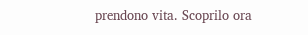prendono vita. Scoprilo ora